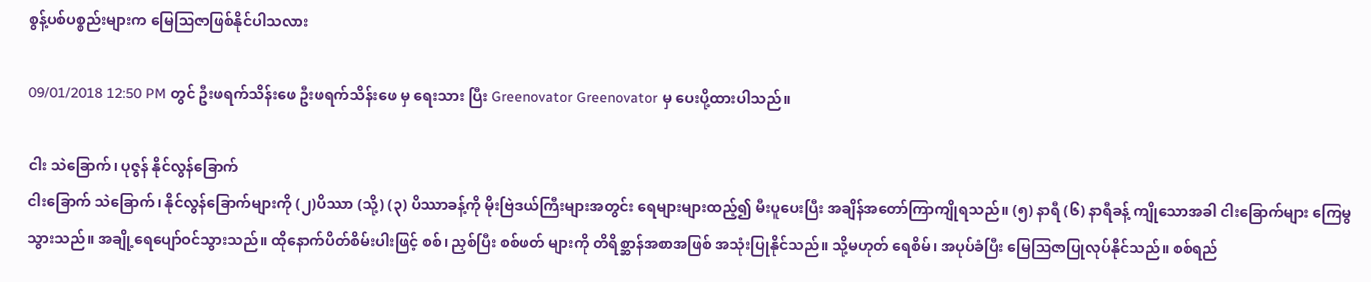စွန့်ပစ်ပစ္စည်းများက မြေဩဇာဖြစ်နိုင်ပါသလား

09/01/2018 12:50 PM တွင် ဦးဖရက်သိန်းဖေ ဦးဖရက်သိန်းဖေ မှ ရေးသား ပြီး Greenovator Greenovator မှ ပေးပို့ထားပါသည်။

ငါး သဲခြောက်၊ ပုဇွန် နိုင်လွန်ခြောက်
ငါးခြောက် သဲခြောက်၊ နိုင်လွန်ခြောက်များကို (၂)ပိဿာ (သို့) (၃) ပိဿာခန့်ကို မိုးဗြဲဒယ်ကြီးများအတွင်း ရေများများထည့်၍ မီးပူပေးပြီး အချိန်အတော်ကြာကျိုရသည်။ (၅) နာရီ (၆) နာရီခန့် ကျိုသောအခါ ငါးခြောက်များ ကြေမွသွားသည်။ အချို့ရေပျော်ဝင်သွားသည်။ ထိုနောက်ပိတ်စိမ်းပါးဖြင့် စစ်၊ ညှစ်ပြီး စစ်ဖတ် များကို တိရိစ္ဆာန်အစာအဖြစ် အသုံးပြုနိုင်သည်။ သို့မဟုတ် ရေစိမ်၊ အပုပ်ခံပြီး မြေဩဇာပြုလုပ်နိုင်သည်။ စစ်ရည်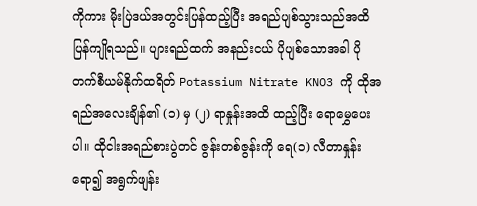ကိုကား မိုးပြဲဒယ်အတွင်းပြန်ထည့်ပြီး အရည်ပျစ်သွားသည်အထိ ပြန်ကျိုရသည်။ ပျားရည်ထက် အနည်းငယ် ပိုပျစ်သောအခါ ပိုတက်စီယမ်နိုက်ထရိတ် Potassium Nitrate KNO3 ကို ထိုအရည်အလေးချိန်၏ (၁) မှ (၂) ရာနှုန်းအထိ ထည့်ပြီး ရောမွှေပေးပါ။ ထိုငါးအရည်စားပွဲတင် ဇွန်းတစ်ဇွန်းကို ရေ(၁) လီတာနှုန်းရော၍ အရွက်ဖျန်း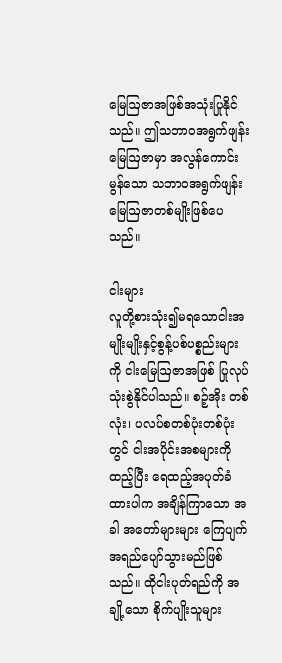မြေဩဇာအဖြစ်အသုံးပြုနိုင်သည်။ ဤသဘာဝအရွက်ဖျန်းမြေဩဇာမှာ အလွန်ကောင်းမွန်သော သဘာဝအရွက်ဖျန်း မြေဩဇာတစ်မျိုးဖြစ်ပေသည်။

ငါးများ
လူတို့စားသုံး၍မရသောငါးအမျိုးမျိုးနှင့်စွန့်ပစ်ပစ္စည်းများကို ငါးမြေဩဇာအဖြစ် ပြုလုပ်သုံးစွဲနိုင်ပါသည်။ စဉ့်အိုး တစ်လုံး၊ ပလပ်စတစ်ပုံးတစ်ပုံးတွင် ငါးအပိုင်းအစများကိုထည့်ပြီး ရေထည့်အပုတ်ခံထားပါက အချိန်ကြာသော အခါ အတော်များများ ကြေပျက်အရည်ပျော်သွားမည်ဖြစ်သည်။ ထိုငါးပုတ်ရည်ကို အချို့သော စိုက်ပျိုးသူများ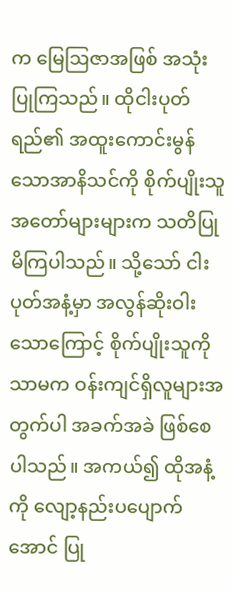က မြေဩဇာအဖြစ် အသုံးပြုကြသည်။ ထိုငါးပုတ်ရည်၏ အထူးကောင်းမွန်သောအာနိသင်ကို စိုက်ပျိုးသူ အတော်များများက သတိပြုမိကြပါသည်။ သို့သော် ငါးပုတ်အနံ့မှာ အလွန်ဆိုးဝါးသောကြောင့် စိုက်ပျိုးသူကို သာမက ဝန်းကျင်ရှိလူများအတွက်ပါ အခက်အခဲ ဖြစ်စေပါသည်။ အကယ်၍ ထိုအနံ့ကို လျော့နည်းပပျောက် အောင် ပြု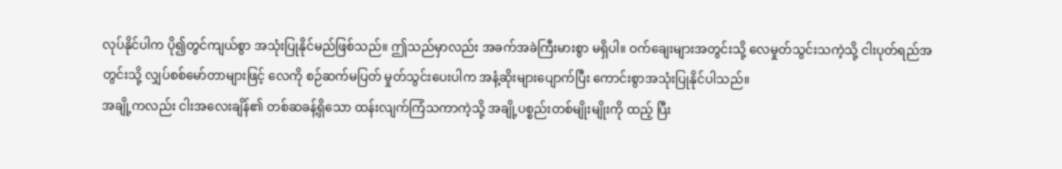လုပ်နိုင်ပါက ပို၍တွင်ကျယ်စွာ အသုံးပြုနိုင်မည်ဖြစ်သည်။ ဤသည်မှာလည်း အခက်အခဲကြီးမားစွာ မရှိပါ။ ဝက်ချေးများအတွင်းသို့ လေမှုတ်သွင်းသကဲ့သို့ ငါးပုတ်ရည်အတွင်းသို့ လျှပ်စစ်မော်တာများဖြင့် လေကို စဉ်ဆက်မပြတ် မှုတ်သွင်းပေးပါက အနံ့ဆိုးများပျောက်ပြီး ကောင်းစွာအသုံးပြုနိုင်ပါသည်။
အချို့ကလည်း ငါးအလေးချိန်၏ တစ်ဆခန့်ရှိသော ထန်းလျက်ကြံသကာကဲ့သို့ အချို့ပစ္စည်းတစ်မျိုးမျိုးကို ထည့် ပြီး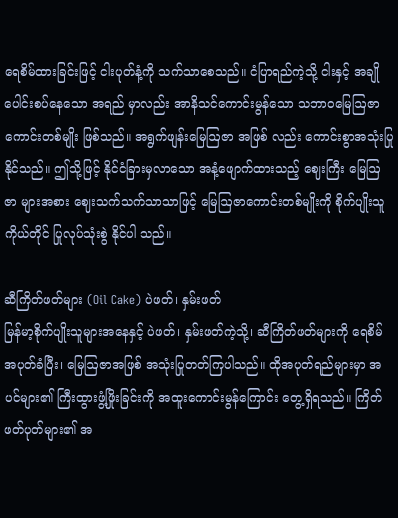ရေစိမ်ထားခြင်းဖြင့် ငါးပုတ်နံ့ကို သက်သာစေသည်။ ငံပြာရည်ကဲ့သို့ ငါးနှင့် အချိုပေါင်းစပ်နေသော အရည် မှာလည်း အာနိသင်ကောင်းမွန်သော သဘာဝမြေဩဇာကောင်းတစ်မျိုး ဖြစ်သည်။ အရွက်ဖျန်းမြေဩဇာ အဖြစ် လည်း ကောင်းစွာအသုံးပြုနိုင်သည်။ ဤသို့ဖြင့် နိုင်ငံခြားမှလာသော အနံ့ဖျောက်ထားသည့် ဈေးကြီး မြေဩဇာ များအစား ဈေးသက်သက်သာသာဖြင့် မြေဩဇာကောင်းတစ်မျိုးကို စိုက်ပျိုးသူကိုယ်တိုင် ပြုလုပ်သုံးစွဲ နိုင်ပါ သည်။

ဆီကြိတ်ဖတ်များ (Oil Cake) ပဲဖတ်၊ နှမ်းဖတ်
မြန်မာ့စိုက်ပျိုးသူများအနေနှင့် ပဲဖတ်၊ နှမ်းဖတ်ကဲ့သို့၊ ဆီကြိတ်ဖတ်များကို ရေစိမ်အပုတ်ခံပြီး၊ မြေဩဇာအဖြစ် အသုံးပြုတတ်ကြပါသည်။ ထိုအပုတ်ရည်များမှာ အပင်များ၏ ကြီးထွားဖွံ့ဖြိုးခြင်းကို အထူးကောင်းမွန်ကြောင်း တွေ့ရှိရသည်။ ကြိတ်ဖတ်ပုတ်များ၏ အ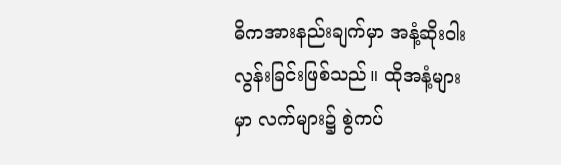ဓိကအားနည်းချက်မှာ အနံ့ဆိုးဝါးလွန်းခြင်းဖြစ်သည်။ ထိုအနံ့များမှာ လက်များ၌ စွဲကပ်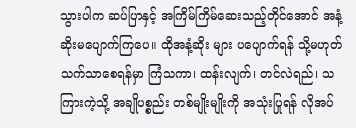သွားပါက ဆပ်ပြာနှင့် အကြိမ်ကြိမ်ဆေးသည့်တိုင်အောင် အနံ့ဆိုးမပျောက်ကြပေ။ ထိုအနံ့ဆိုး များ ပပျောက်ရန် သို့မဟုတ် သက်သာစေရန်မှာ ကြံသကာ၊ ထန်းလျက်၊ တင်လဲရည်၊ သကြားကဲ့သို့ အချိုပစ္စည်း တစ်မျိုးမျိုးကို အသုံးပြုရန် လိုအပ်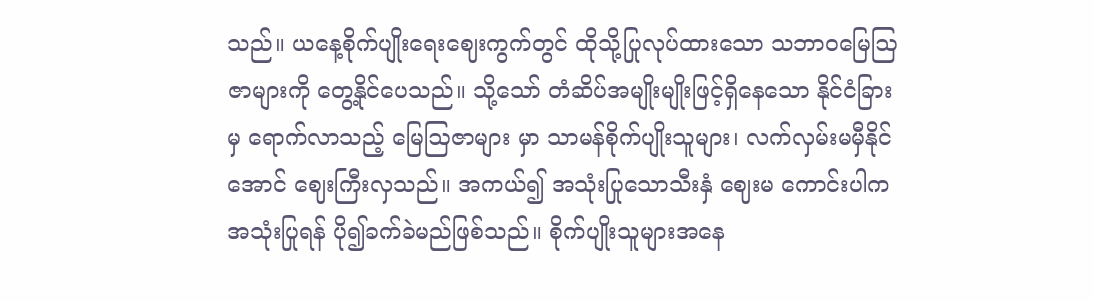သည်။ ယနေ့စိုက်ပျိုးရေးဈေးကွက်တွင် ထိုသို့ပြုလုပ်ထားသော သဘာဝမြေဩ ဇာများကို တွေ့နိုင်ပေသည်။ သို့သော် တံဆိပ်အမျိုးမျိုးဖြင့်ရှိနေသော နိုင်ငံခြားမှ ရောက်လာသည့် မြေဩဇာများ မှာ သာမန်စိုက်ပျိုးသူများ၊ လက်လှမ်းမမှီနိုင်အောင် ဈေးကြီးလှသည်။ အကယ်၍ အသုံးပြုသောသီးနှံ ဈေးမ ကောင်းပါက အသုံးပြုရန် ပို၍ခက်ခဲမည်ဖြစ်သည်။ စိုက်ပျိုးသူများအနေ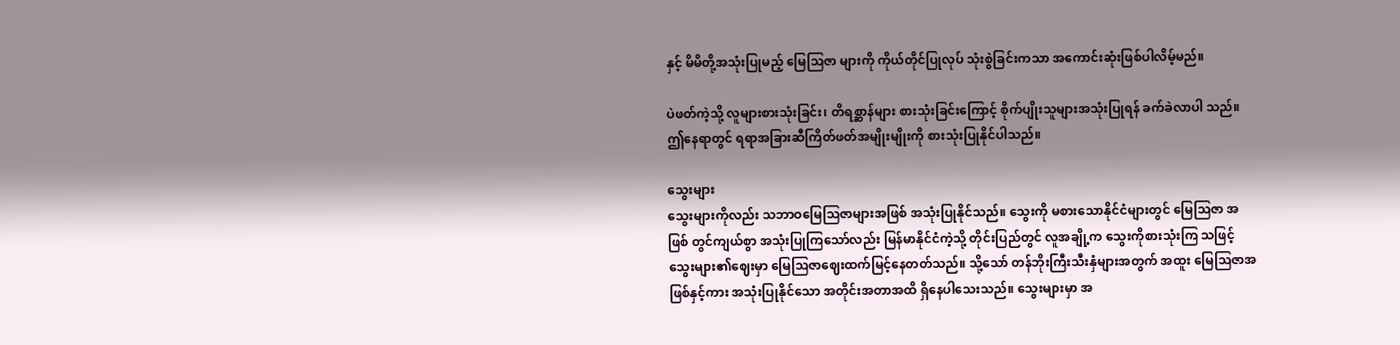နှင့် မိမိတို့အသုံးပြုမည့် မြေဩဇာ များကို ကိုယ်တိုင်ပြုလုပ် သုံးစွဲခြင်းကသာ အကောင်းဆုံးဖြစ်ပါလိမ့်မည်။

ပဲဖတ်ကဲ့သို့ လူများစားသုံးခြင်း၊ တိရစ္ဆာန်များ စားသုံးခြင်းကြောင့် စိုက်ပျိုးသူများအသုံးပြုရန် ခက်ခဲလာပါ သည်။ ဤနေရာတွင် ရရာအခြားဆီကြိတ်ဖတ်အမျိုးမျိုးကို စားသုံးပြုနိုင်ပါသည်။

သွေးများ
သွေးများကိုလည်း သဘာဝမြေဩဇာများအဖြစ် အသုံးပြုနိုင်သည်။ သွေးကို မစားသောနိုင်ငံများတွင် မြေဩဇာ အဖြစ် တွင်ကျယ်စွာ အသုံးပြုကြသော်လည်း မြန်မာနိုင်ငံကဲ့သို့ တိုင်းပြည်တွင် လူအချို့က သွေးကိုစားသုံးကြ သဖြင့် သွေးများ၏ဈေးမှာ မြေဩဇာဈေးထက်မြင့်နေတတ်သည်။ သို့သော် တန်ဘိုးကြီးသီးနှံများအတွက် အထူး မြေဩဇာအဖြစ်နှင့်ကား အသုံးပြုနိုင်သော အတိုင်းအတာအထိ ရှိနေပါသေးသည်။ သွေးများမှာ အ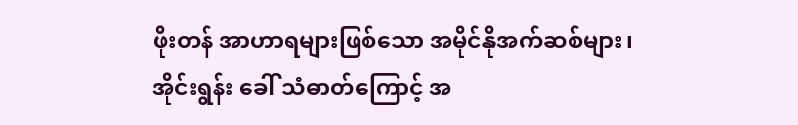ဖိုးတန် အာဟာရများဖြစ်သော အမိုင်နိုအက်ဆစ်များ၊ အိုင်းရွန်း ခေါ် သံဓာတ်ကြောင့် အ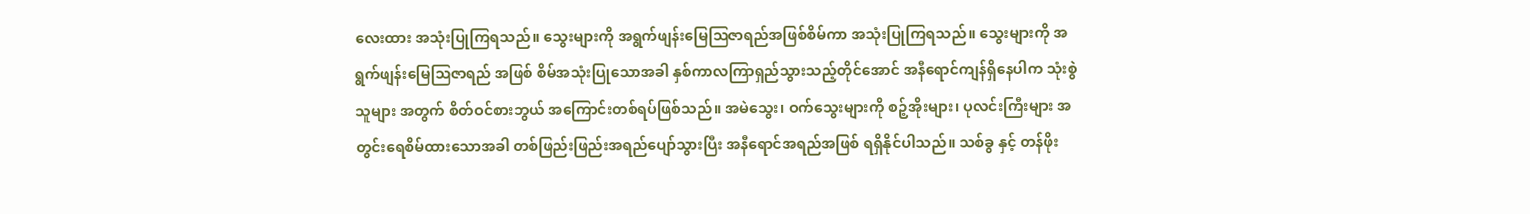လေးထား အသုံးပြုကြရသည်။ သွေးများကို အရွက်ဖျန်းမြေဩဇာရည်အဖြစ်စိမ်ကာ အသုံးပြုကြရသည်။ သွေးများကို အရွက်ဖျန်းမြေဩဇာရည် အဖြစ် စိမ်အသုံးပြုသောအခါ နှစ်ကာလကြာရှည်သွားသည့်တိုင်အောင် အနီရောင်ကျန်ရှိနေပါက သုံးစွဲသူများ အတွက် စိတ်ဝင်စားဘွယ် အကြောင်းတစ်ရပ်ဖြစ်သည်။ အမဲသွေး၊ ဝက်သွေးများကို စဉ့်အိုးများ၊ ပုလင်းကြီးများ အတွင်းရေစိမ်ထားသောအခါ တစ်ဖြည်းဖြည်းအရည်ပျော်သွားပြီး အနီရောင်အရည်အဖြစ် ရရှိနိုင်ပါသည်။ သစ်ခွ နှင့် တန်ဖိုး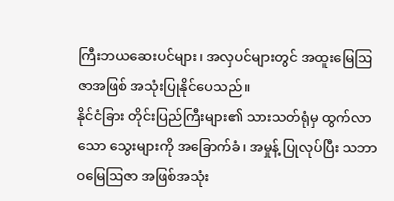ကြီးဘယဆေးပင်များ၊ အလှပင်များတွင် အထူးမြေဩဇာအဖြစ် အသုံးပြုနိုင်ပေသည်။
နိုင်ငံခြား တိုင်းပြည်ကြီးများ၏ သားသတ်ရုံမှ ထွက်လာသော သွေးများကို အခြောက်ခံ၊ အမှုန့် ပြုလုပ်ပြီး သဘာဝမြေဩဇာ အဖြစ်အသုံး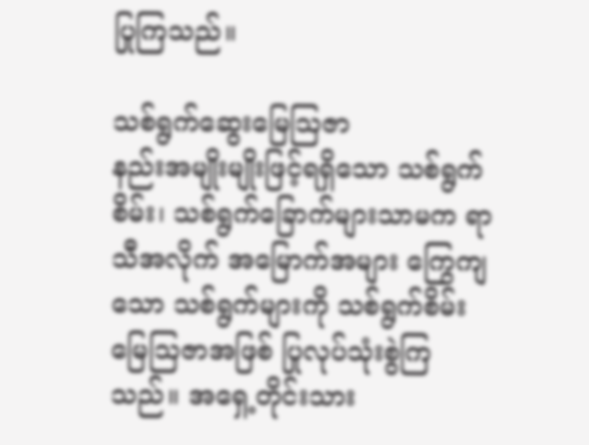ပြုကြသည်။

သစ်ရွက်ဆွေးမြေဩဇာ
နည်းအမျိုးမျိုးဖြင့်ရရှိသော သစ်ရွက်စိမ်း၊ သစ်ရွက်ခြောက်များသာမက ရာသီအလိုက် အမြောက်အများ ကြွေကျ သော သစ်ရွက်များကို သစ်ရွက်စိမ်းမြေဩဇာအဖြစ် ပြုလုပ်သုံးစွဲကြသည်။ အရှေ့တိုင်းသား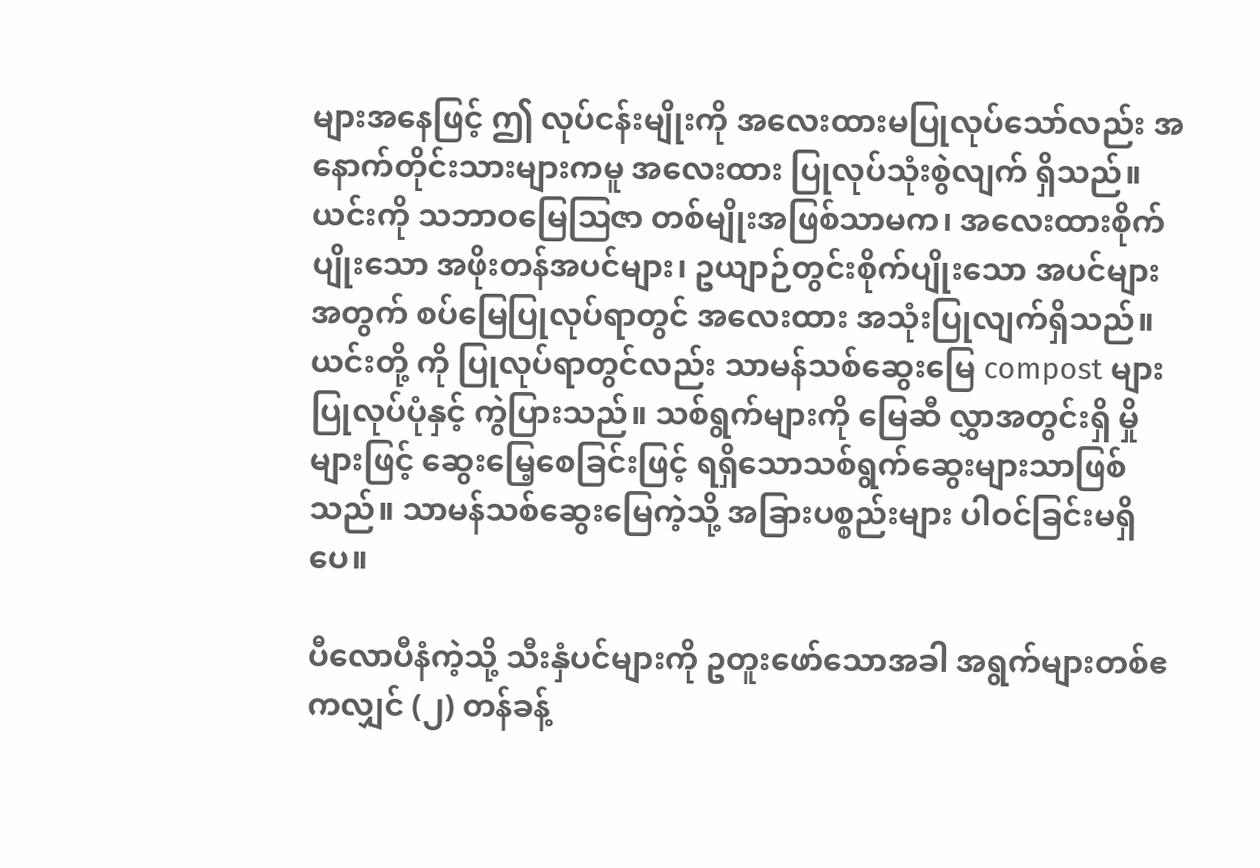များအနေဖြင့် ဤ လုပ်ငန်းမျိုးကို အလေးထားမပြုလုပ်သော်လည်း အနောက်တိုင်းသားများကမူ အလေးထား ပြုလုပ်သုံးစွဲလျက် ရှိသည်။ ယင်းကို သဘာဝမြေဩဇာ တစ်မျိုးအဖြစ်သာမက၊ အလေးထားစိုက်ပျိုးသော အဖိုးတန်အပင်များ၊ ဥယျာဉ်တွင်းစိုက်ပျိုးသော အပင်များအတွက် စပ်မြေပြုလုပ်ရာတွင် အလေးထား အသုံးပြုလျက်ရှိသည်။ ယင်းတို့ ကို ပြုလုပ်ရာတွင်လည်း သာမန်သစ်ဆွေးမြေ compost များ ပြုလုပ်ပုံနှင့် ကွဲပြားသည်။ သစ်ရွက်များကို မြေဆီ လွှာအတွင်းရှိ မှိုများဖြင့် ဆွေးမြေ့စေခြင်းဖြင့် ရရှိသောသစ်ရွက်ဆွေးများသာဖြစ်သည်။ သာမန်သစ်ဆွေးမြေကဲ့သို့ အခြားပစ္စည်းများ ပါဝင်ခြင်းမရှိပေ။

ပီလောပီနံကဲ့သို့ သီးနှံပင်များကို ဥတူးဖော်သောအခါ အရွက်များတစ်ဧကလျှင် (၂) တန်ခန့်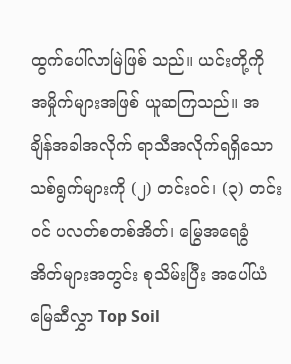ထွက်ပေါ်လာမြဲဖြစ် သည်။ ယင်းတို့ကို အမှိုက်များအဖြစ် ယူဆကြသည်။ အချိန်အခါအလိုက် ရာသီအလိုက်ရရှိသော သစ်ရွက်များကို (၂) တင်းဝင်၊ (၃) တင်းဝင် ပလတ်စတစ်အိတ်၊ မြွေအရေခွံအိတ်များအတွင်း စုသိမ်းပြီး အပေါ်ယံမြေဆီလွှာ Top Soil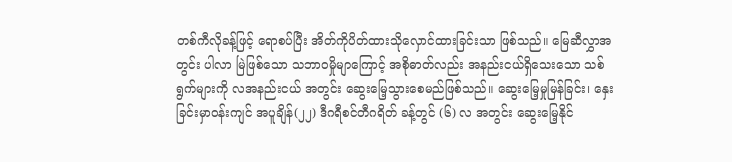တစ်ကီလိုခန့်ဖြင့် ရောစပ်ပြီး အိတ်ကိုပိတ်ထားသိုလှောင်ထားခြင်းသာ ဖြစ်သည်။ မြေဆီလွှာအတွင်း ပါလာ မြဲဖြစ်သော သဘာဝမှိုမျာကြောင့် အစိုဓာတ်လည်း အနည်းငယ်ရှိသေးသော သစ်ရွက်များကို လအနည်းငယ် အတွင်း ဆွေးမြေ့သွားစေမည်ဖြစ်သည်။ ဆွေးမြေ့မှုမြန်ခြင်း၊ နှေးခြင်းမှာဝန်းကျင် အပူချိန်(၂၂) ဒီဂရီစင်တီဂရိတ် ခန့်တွင် (၆) လ အတွင်း ဆွေးမြေ့နိုင်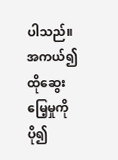ပါသည်။ အကယ်၍ ထိုဆွေးမြေ့မှုကို ပို၍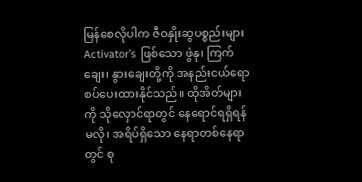မြန်စေလိုပါက ဇီဝနှိုးဆွပစ္စည်းများ Activator’s ဖြစ်သော ဖွဲနု၊ ကြက်ချေး၊ နွားချေးတို့ကို အနည်းငယ်ရောစပ်ပေးထားနိုင်သည်။ ထိုအိတ်များကို သိုလှောင်ရာတွင် နေရောင်ရရှိရန်မလို၊ အရိပ်ရှိသော နေရာတစ်နေရာတွင် စု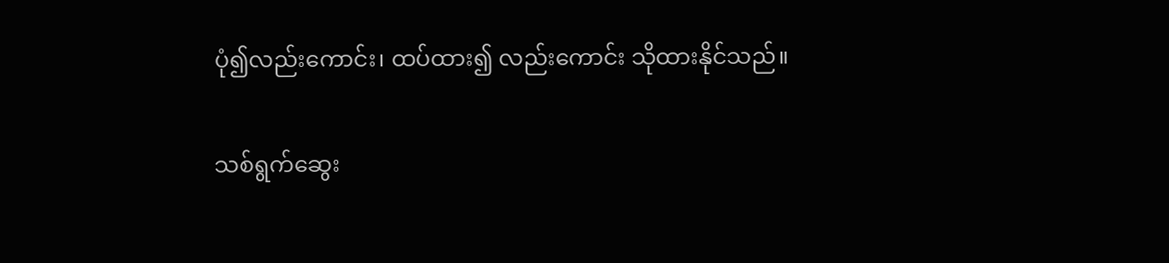ပုံ၍လည်းကောင်း၊ ထပ်ထား၍ လည်းကောင်း သိုထားနိုင်သည်။

သစ်ရွက်ဆွေး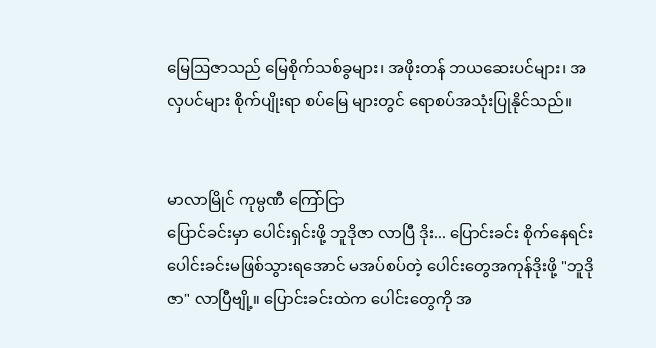မြေဩဇာသည် မြေစိုက်သစ်ခွများ၊ အဖိုးတန် ဘယဆေးပင်များ၊ အလှပင်များ စိုက်ပျိုးရာ စပ်မြေ များတွင် ရောစပ်အသုံးပြုနိုင်သည်။


မာလာမြိုင် ကုမ္ပဏီ ကြော်ငြာ
ပြောင်ခင်းမှာ ပေါင်းရှင်းဖို့ ဘူဒိုဇာ လာပြီ ဒိုး... ပြောင်းခင်း စိုက်နေရင်း ပေါင်းခင်းမဖြစ်သွားရအောင် မအပ်စပ်တဲ့ ပေါင်းတွေအကုန်ဒိုးဖို့ "ဘူဒိုဇာ" လာပြီဗျို့။ ပြောင်းခင်းထဲက ပေါင်းတွေကို အ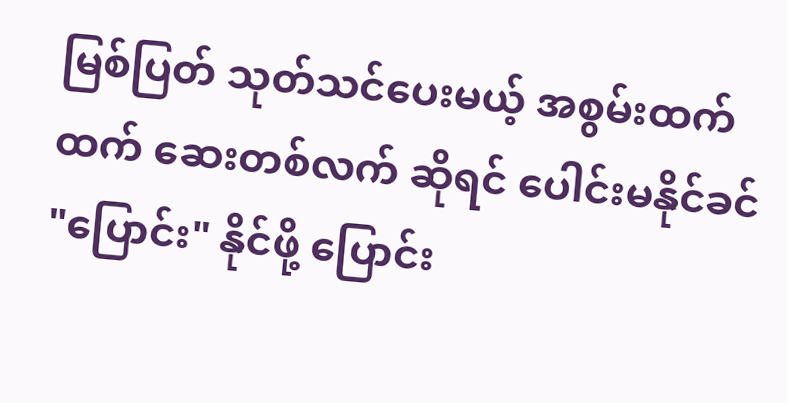မြစ်ပြတ် သုတ်သင်ပေးမယ့် အစွမ်းထက်ထက် ဆေးတစ်လက် ဆိုရင် ပေါင်းမနိုင်ခင် "ပြောင်း" နိုင်ဖို့ ပြောင်း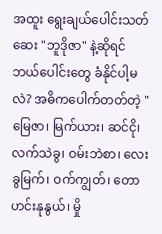အထူး ရွေးချယ်ပေါင်းသတ်ဆေး "ဘူဒိုဇာ" နဲ့ဆိုရင် ဘယ်ပေါင်းတွေ ခံနိုင်ပါ့မလဲ? အဓိကပေါက်တတ်တဲ့ "မြေဇာ၊ မြက်ယား၊ ဆင်ငို၊ လက်သဲခွ၊ ဝမ်းဘဲစာ၊ လေးခွမြက်၊ ဝက်ကျွတ်၊ တောဟင်းနုနွယ်၊ မှို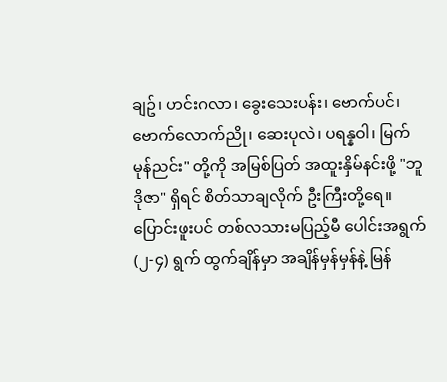ချဥ်၊ ဟင်းဂလာ၊ ခွေးသေးပန်း၊ ဗောက်ပင်၊ ဗောက်လောက်ညို၊ ဆေးပုလဲ၊ ပရန္နဝါ၊ မြက်မုန်ညင်း" တို့ကို အမြစ်ပြတ် အထူးနှိမ်နင်းဖို့ "ဘူဒိုဇာ" ရှိရင် စိတ်သာချလိုက် ဦးကြီးတို့ရေ။ ပြောင်းဖူးပင် တစ်လသားမပြည့်မီ ပေါင်းအရွက် (၂-၄) ရွက် ထွက်ချိန်မှာ အချိန်မှန်မှန်နဲ့ မြန်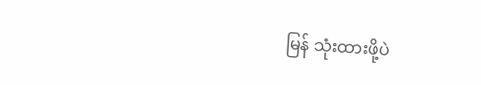မြန် သုံးထားဖို့ပဲ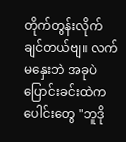တိုက်တွန်းလိုက်ချင်တယ်ဗျ။ လက်မနှေးဘဲ အခုပဲ ပြောင်းခင်းထဲကပေါင်းတွေ "ဘူဒို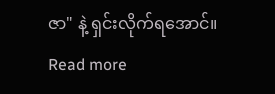ဇာ" နဲ့ ရှင်းလိုက်ရအောင်။
Read more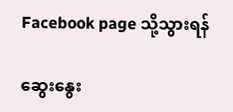Facebook page သို့သွားရန်

ဆွေးနွေး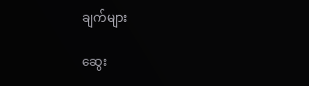ချက်များ

ဆွေး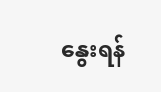နွေးရန်